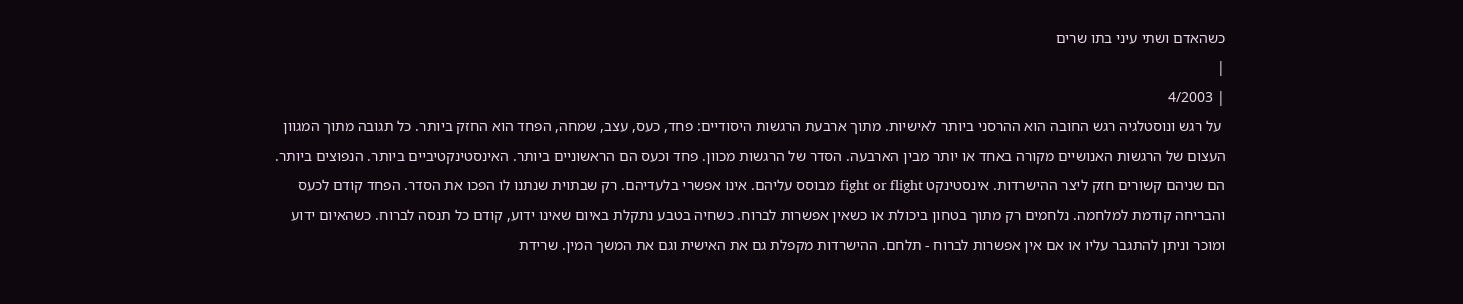כשהאדם ושתי עיני בתו שרים
|
| 4/2003
 על רגש ונוסטלגיה רגש החובה הוא ההרסני ביותר לאישיות. מתוך ארבעת הרגשות היסודיים: פחד, כעס, עצב, שמחה, הפחד הוא החזק ביותר. כל תגובה מתוך המגוון העצום של הרגשות האנושיים מקורה באחד או יותר מבין הארבעה. הסדר של הרגשות מכוון. פחד וכעס הם הראשוניים ביותר. האינסטינקטיביים ביותר. הנפוצים ביותר. הם שניהם קשורים חזק ליצר ההישרדות. אינסטינקט fight or flight מבוסס עליהם. אינו אפשרי בלעדיהם. רק שבתוית שנתנו לו הפכו את הסדר. הפחד קודם לכעס והבריחה קודמת למלחמה. נלחמים רק מתוך בטחון ביכולת או כשאין אפשרות לברוח. כשחיה בטבע נתקלת באיום שאינו ידוע, קודם כל תנסה לברוח. כשהאיום ידוע ומוכר וניתן להתגבר עליו או אם אין אפשרות לברוח - תלחם. ההישרדות מקפלת גם את האישית וגם את המשך המין. שרידת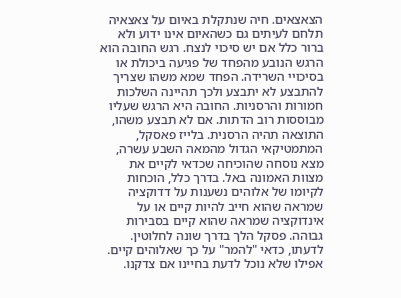הצאצאים. חיה שנתקלת באיום על צאצאיה תלחם לעיתים גם כשהאיום אינו ידוע ולא ברור כלל אם יש סיכוי לנצח. רגש החובה הוא הרגש הנובע מהפחד של פגיעה ביכולת או בסיכויי השרידה. הפחד שמא משהו שצריך להתבצע לא יתבצע ולכך תהיינה השלכות חמורות והרסניות. החובה היא הרגש שעליו מבוססות רוב הדתות. אם לא תבצע משהו, התוצאה תהיה הרסנית. בלייז פאסקל, המתמטיקאי הגדול מהמאה השבע עשרה, מצא נוסחה שהוכיחה שכדאי לקיים את מצוות האמונה באל. בדרך כלל, הוכחות לקיומו של אלוהים נשענות על דדוקציה שמראה שהוא חייב להיות קיים או על אינדוקציה שמראה שהוא קיים בסבירות גבוהה. פסקל הלך בדרך שונה לחלוטין. לדעתו, כדאי "להמר" על כך שאלוהים קיים. אפילו שלא נוכל לדעת בחיינו אם צדקנו.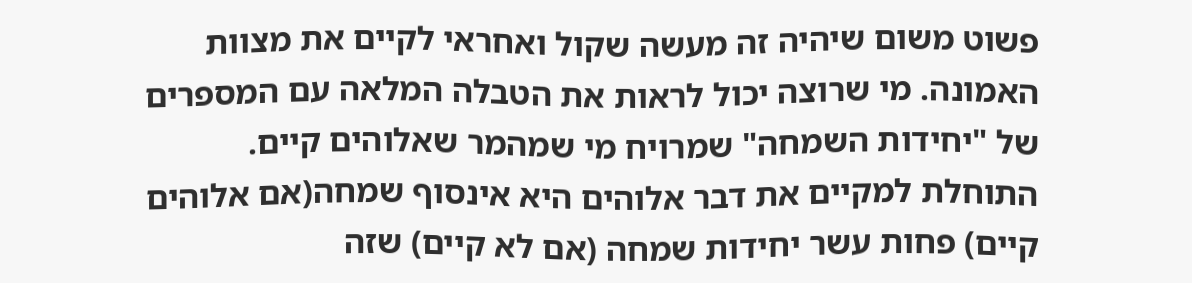פשוט משום שיהיה זה מעשה שקול ואחראי לקיים את מצוות האמונה. מי שרוצה יכול לראות את הטבלה המלאה עם המספרים של "יחידות השמחה" שמרויח מי שמהמר שאלוהים קיים. התוחלת למקיים את דבר אלוהים היא אינסוף שמחה(אם אלוהים קיים) פחות עשר יחידות שמחה (אם לא קיים) שזה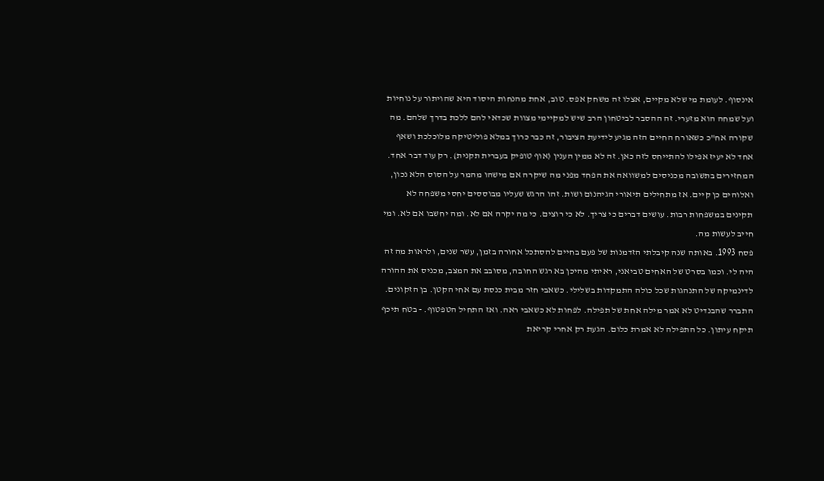אינסוף. לעומת מי שלא מקיים, אצלו זה משחק אפס. טוב, אחת מהנחות היסוד היא שהויתור על נוחיות ועל שמחה הוא מזערי. זה ההסבר לביטחון הרב שיש למקיימי מצוות שכדאי להם ללכת בדרך שלהם. מה שקורה אח"כ כשאורח החיים הזה מגיע לידיעת הציבור, זה כבר כרוך במלא פוליטיקה מלוכלכת ושאף אחד לא יעיז אפילו להתייחס לזה כאן. זה לא ממין הענין (אוף טופיק בעברית תקנית). רק עוד דבר אחד. המחזירים בתשובה מכניסים למשוואה את הפחד מפני מה שיקרה אם מישהו מהמר על הסוס הלא נכון, ואלוהים כן קיים. אז מתחילים תיאורי הגיהנום ושות. זהו הרגש שעליו מבוססים יחסי משפחה לא תקינים במשפחות רבות. עושים דברים כי צריך. לא כי רוצים. כי מה יקרה אם לא. ומה יחשבו אם לא. ומי חייב לעשות מה.
פסח 1993. באותה שנה קיבלתי הזדמנות של פעם בחיים להסתכל אחורה בזמן, עשר שנים, ולראות מה זה היה לי. וכמו בסרט של האחים טביאני, ראיתי מהיכן בא רגש החובה, מסובב את המצב, מכניס את ההורה לדינמיקה של התנהגות שכל כולה התמקדות בשלילי. כשאבי חזר מבית כנסת עם אחי הקטן. בן הזקונים. התברר שהבנדיט לא אמר מילה אחת של תפילה. לפחות לא כשאבי ראה. ואז התחיל הטפטוף. - בטח תיכף תיקח עיתון. כל התפילה לא אמרת כלום. הגעת רק אחרי קריאת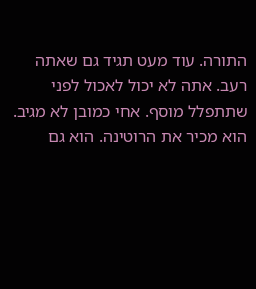התורה. עוד מעט תגיד גם שאתה רעב. אתה לא יכול לאכול לפני שתתפלל מוסף. אחי כמובן לא מגיב. הוא מכיר את הרוטינה. הוא גם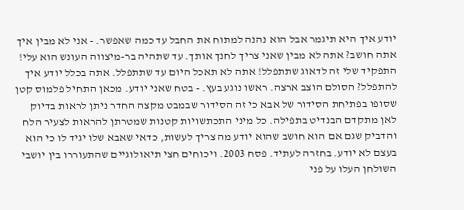יודע איך היא תיגמר אבל הוא נהנה למתוח את החבל עד כמה שאפשר. - אני לא מבין איך אתה חושב? אתה לא מבין שאני צריך לחנך אותך. עד שתהיה בר-מיצווה העונש הוא עלי! התפקיד שלי זה לדאוג שתתפלל! אתה לא תאכל היום עד שתתפלל. אתה בכלל יודע איך להתפלל? הסולם הוצב ארצה. ראשו נוגע בעץ. - בטח שאני יודע. מכאן התחיל פלמוס קטן שסופו בפתיחת הסידור של אבא כי זה הסידור שבמבט מקצה החדר ניתן לראות בדיוק לאן מתקדם הבנדיט בתפילה. כל מיני התכתשויות קטנות שמטרתן להראות לצעיר הלח והדביק שגם אם הוא חושב שהוא יודע מה צריך לעשות, כדאי שאבא שלו יגיד לו כי הוא בעצם לא יודע. בחזרה לעתיד. פסח 2003. ויכוחים חצי תיאולוגיים שהתעוררו בין יושבי השולחן העלו על פני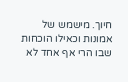חיוך. מישמש של אמונות וכאילו הוכחות שבו הרי אף אחד לא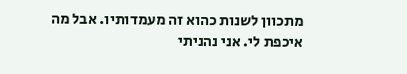מתכוון לשנות כהוא זה מעמדותיו. אבל מה איכפת לי. אני נהניתי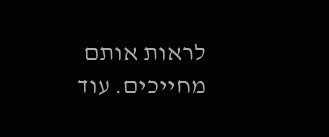לראות אותם מחייכים. עוד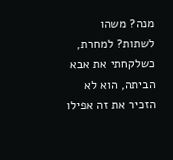מנה? משהו לשתות? למחרת, כשלקחתי את אבא הביתה, הוא לא הזכיר את זה אפילו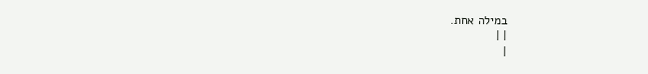במילה אחת.
| |
|